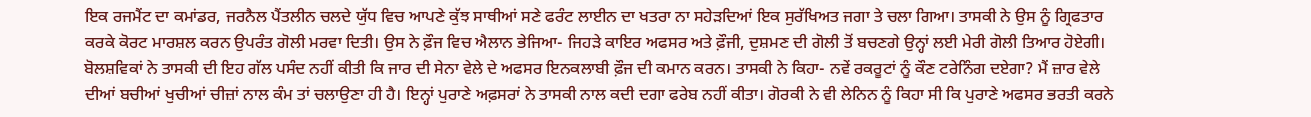ਇਕ ਰਜਮੈਂਟ ਦਾ ਕਮਾਂਡਰ, ਜਰਨੈਲ ਪੈਂਤਲੀਨ ਚਲਦੇ ਯੁੱਧ ਵਿਚ ਆਪਣੇ ਕੁੱਝ ਸਾਥੀਆਂ ਸਣੇ ਫਰੰਟ ਲਾਈਨ ਦਾ ਖਤਰਾ ਨਾ ਸਹੇੜਦਿਆਂ ਇਕ ਸੁਰੱਖਿਅਤ ਜਗਾ ਤੇ ਚਲਾ ਗਿਆ। ਤਾਸਕੀ ਨੇ ਉਸ ਨੂੰ ਗ੍ਰਿਫਤਾਰ ਕਰਕੇ ਕੋਰਟ ਮਾਰਸ਼ਲ ਕਰਨ ਉਪਰੰਤ ਗੋਲੀ ਮਰਵਾ ਦਿਤੀ। ਉਸ ਨੇ ਫ਼ੌਜ ਵਿਚ ਐਲਾਨ ਭੇਜਿਆ- ਜਿਹੜੇ ਕਾਇਰ ਅਫਸਰ ਅਤੇ ਫ਼ੌਜੀ, ਦੁਸ਼ਮਣ ਦੀ ਗੋਲੀ ਤੋਂ ਬਚਣਗੇ ਉਨ੍ਹਾਂ ਲਈ ਮੇਰੀ ਗੋਲੀ ਤਿਆਰ ਹੋਏਗੀ।
ਬੋਲਸ਼ਵਿਕਾਂ ਨੇ ਤਾਸਕੀ ਦੀ ਇਹ ਗੱਲ ਪਸੰਦ ਨਹੀਂ ਕੀਤੀ ਕਿ ਜਾਰ ਦੀ ਸੇਨਾ ਵੇਲੇ ਦੇ ਅਫਸਰ ਇਨਕਲਾਬੀ ਫ਼ੌਜ ਦੀ ਕਮਾਨ ਕਰਨ। ਤਾਸਕੀ ਨੇ ਕਿਹਾ- ਨਵੇਂ ਰਕਰੂਟਾਂ ਨੂੰ ਕੌਣ ਟਰੇਨਿੰਗ ਦਏਗਾ? ਮੈਂ ਜ਼ਾਰ ਵੇਲੇ ਦੀਆਂ ਬਚੀਆਂ ਖੁਚੀਆਂ ਚੀਜ਼ਾਂ ਨਾਲ ਕੰਮ ਤਾਂ ਚਲਾਉਣਾ ਹੀ ਹੈ। ਇਨ੍ਹਾਂ ਪੁਰਾਣੇ ਅਫ਼ਸਰਾਂ ਨੇ ਤਾਸਕੀ ਨਾਲ ਕਦੀ ਦਗਾ ਫਰੇਬ ਨਹੀਂ ਕੀਤਾ। ਗੋਰਕੀ ਨੇ ਵੀ ਲੇਨਿਨ ਨੂੰ ਕਿਹਾ ਸੀ ਕਿ ਪੁਰਾਣੇ ਅਫਸਰ ਭਰਤੀ ਕਰਨੇ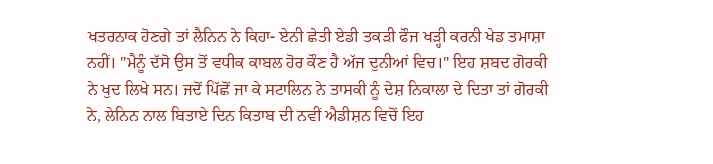ਖਤਰਨਾਕ ਹੋਣਗੇ ਤਾਂ ਲੈਨਿਨ ਨੇ ਕਿਹਾ- ਏਨੀ ਛੇਤੀ ਏਡੀ ਤਕੜੀ ਫੌਜ ਖੜ੍ਹੀ ਕਰਨੀ ਖੇਡ ਤਮਾਸ਼ਾ ਨਹੀਂ। "ਮੈਨੂੰ ਦੱਸੋ ਉਸ ਤੋਂ ਵਧੀਕ ਕਾਬਲ ਹੋਰ ਕੌਣ ਹੈ ਅੱਜ ਦੁਨੀਆਂ ਵਿਚ।" ਇਹ ਸ਼ਬਦ ਗੋਰਕੀ ਨੇ ਖੁਦ ਲਿਖੇ ਸਨ। ਜਦੋਂ ਪਿੱਛੋਂ ਜਾ ਕੇ ਸਟਾਲਿਨ ਨੇ ਤਾਸਕੀ ਨੂੰ ਦੇਸ਼ ਨਿਕਾਲਾ ਦੇ ਦਿਤਾ ਤਾਂ ਗੋਰਕੀ ਨੇ, ਲੇਨਿਨ ਨਾਲ ਬਿਤਾਏ ਦਿਨ ਕਿਤਾਬ ਦੀ ਨਵੀਂ ਐਡੀਸ਼ਨ ਵਿਚੋਂ ਇਹ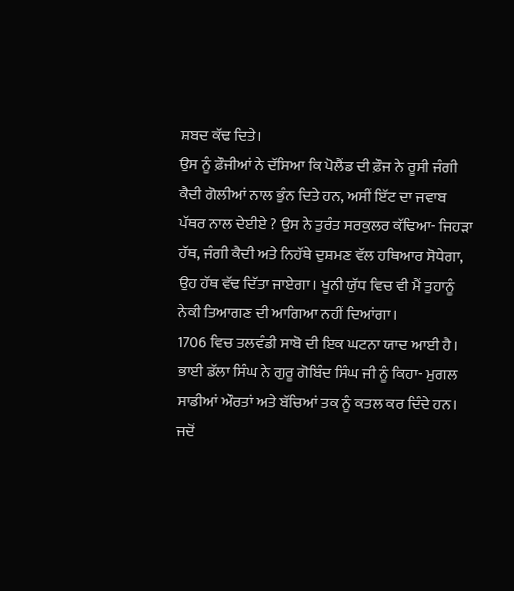ਸ਼ਬਦ ਕੱਢ ਦਿਤੇ।
ਉਸ ਨੂੰ ਫ਼ੌਜੀਆਂ ਨੇ ਦੱਸਿਆ ਕਿ ਪੋਲੈਂਡ ਦੀ ਫ਼ੌਜ ਨੇ ਰੂਸੀ ਜੰਗੀ ਕੈਦੀ ਗੋਲੀਆਂ ਨਾਲ ਭੁੰਨ ਦਿਤੇ ਹਨ, ਅਸੀਂ ਇੱਟ ਦਾ ਜਵਾਬ ਪੱਥਰ ਨਾਲ ਦੇਈਏ ? ਉਸ ਨੇ ਤੁਰੰਤ ਸਰਕੁਲਰ ਕੱਢਿਆ- ਜਿਹੜਾ ਹੱਥ, ਜੰਗੀ ਕੈਦੀ ਅਤੇ ਨਿਹੱਥੇ ਦੁਸ਼ਮਣ ਵੱਲ ਹਥਿਆਰ ਸੋਧੇਗਾ, ਉਹ ਹੱਥ ਵੱਢ ਦਿੱਤਾ ਜਾਏਗਾ। ਖੂਨੀ ਯੁੱਧ ਵਿਚ ਵੀ ਮੈਂ ਤੁਹਾਨੂੰ ਨੇਕੀ ਤਿਆਗਣ ਦੀ ਆਗਿਆ ਨਹੀਂ ਦਿਆਂਗਾ।
1706 ਵਿਚ ਤਲਵੰਡੀ ਸਾਬੋ ਦੀ ਇਕ ਘਟਨਾ ਯਾਦ ਆਈ ਹੈ। ਭਾਈ ਡੱਲਾ ਸਿੰਘ ਨੇ ਗੁਰੂ ਗੋਬਿੰਦ ਸਿੰਘ ਜੀ ਨੂੰ ਕਿਹਾ- ਮੁਗਲ ਸਾਡੀਆਂ ਔਰਤਾਂ ਅਤੇ ਬੱਚਿਆਂ ਤਕ ਨੂੰ ਕਤਲ ਕਰ ਦਿੰਦੇ ਹਨ। ਜਦੋਂ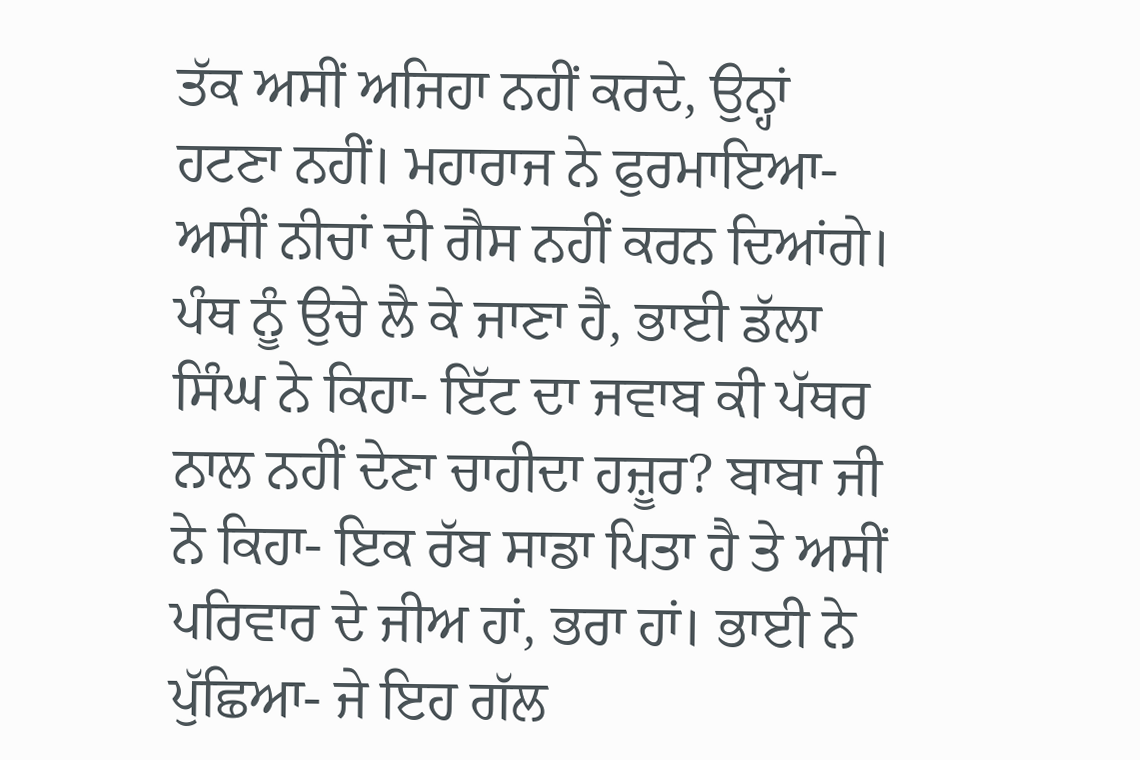ਤੱਕ ਅਸੀਂ ਅਜਿਹਾ ਨਹੀਂ ਕਰਦੇ, ਉਨ੍ਹਾਂ ਹਟਣਾ ਨਹੀਂ। ਮਹਾਰਾਜ ਨੇ ਫੁਰਮਾਇਆ- ਅਸੀਂ ਨੀਚਾਂ ਦੀ ਗੈਸ ਨਹੀਂ ਕਰਨ ਦਿਆਂਗੇ। ਪੰਥ ਨੂੰ ਉਚੇ ਲੈ ਕੇ ਜਾਣਾ ਹੈ, ਭਾਈ ਡੱਲਾ ਸਿੰਘ ਨੇ ਕਿਹਾ- ਇੱਟ ਦਾ ਜਵਾਬ ਕੀ ਪੱਥਰ ਨਾਲ ਨਹੀਂ ਦੇਣਾ ਚਾਹੀਦਾ ਹਜ਼ੂਰ? ਬਾਬਾ ਜੀ ਨੇ ਕਿਹਾ- ਇਕ ਰੱਬ ਸਾਡਾ ਪਿਤਾ ਹੈ ਤੇ ਅਸੀਂ ਪਰਿਵਾਰ ਦੇ ਜੀਅ ਹਾਂ, ਭਰਾ ਹਾਂ। ਭਾਈ ਨੇ ਪੁੱਛਿਆ- ਜੇ ਇਹ ਗੱਲ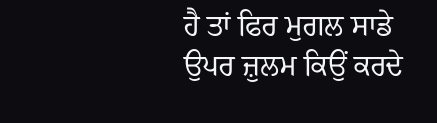ਹੈ ਤਾਂ ਫਿਰ ਮੁਗਲ ਸਾਡੇ ਉਪਰ ਜ਼ੁਲਮ ਕਿਉਂ ਕਰਦੇ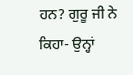ਹਨ? ਗੁਰੂ ਜੀ ਨੇ ਕਿਹਾ- ਉਨ੍ਹਾਂ